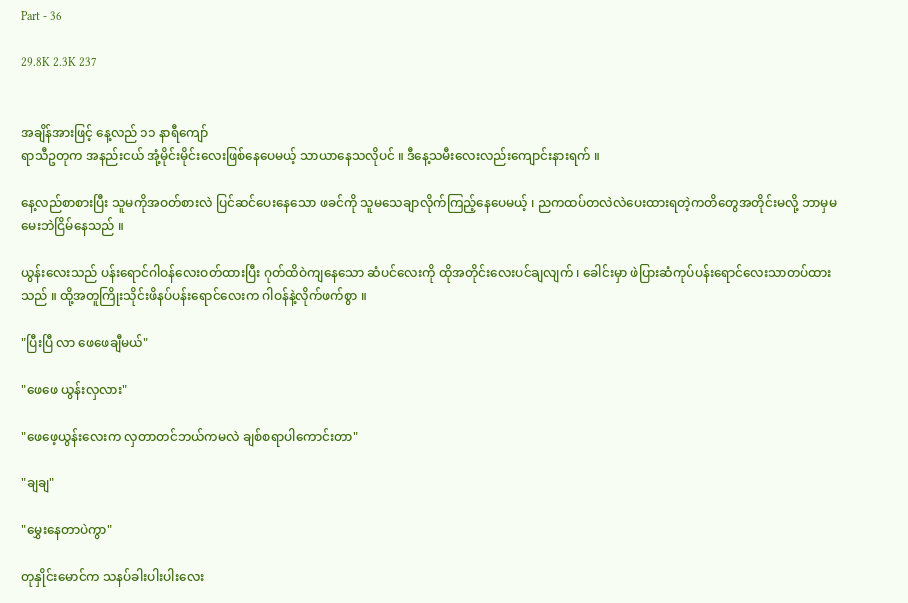Part - 36

29.8K 2.3K 237


အချိန်အားဖြင့် နေ့လည် ၁၁ နာရီကျော်
ရာသီဥတုက အနည်းငယ် အုံ့မိုင်းမိုင်းလေးဖြစ်နေပေမယ့် သာယာနေသလိုပင် ။ ဒီနေ့သမီးလေးလည်းကျောင်းနားရက် ။

နေ့လည်စာစားပြီး သူမကိုအဝတ်စားလဲ ပြင်ဆင်ပေးနေသော ဖခင်ကို သူမသေချာလိုက်ကြည့်နေပေမယ့် ၊ ညကထပ်တလဲလဲပေးထားရတဲ့ကတိတွေအတိုင်းမလို့ ဘာမှမမေးဘဲငြိမ်နေသည် ။

ယွန်းလေးသည် ပန်းရောင်ဂါဝန်လေးဝတ်ထားပြီး ဂုတ်ထိဝဲကျနေသော ဆံပင်လေးကို ထိုအတိုင်းလေးပင်ချလျက် ၊ ခေါင်းမှာ ဖဲပြားဆံကုပ်ပန်းရောင်လေးသာတပ်ထားသည် ။ ထို့အတူကြိုးသိုင်းဖိနပ်ပန်းရောင်လေးက ဂါဝန်နဲ့လိုက်ဖက်စွာ ။

"ပြီးပြီ လာ ဖေဖေချီမယ်"

"ဖေဖေ ယွန်းလှလား"

"ဖေဖေ့ယွန်းလေးက လှတာတင်ဘယ်ကမလဲ ချစ်စရာပါကောင်းတာ"

"ချချ"

"မွှေးနေတာပဲကွာ"

တုနှိုင်းမောင်က သနပ်ခါးပါးပါးလေး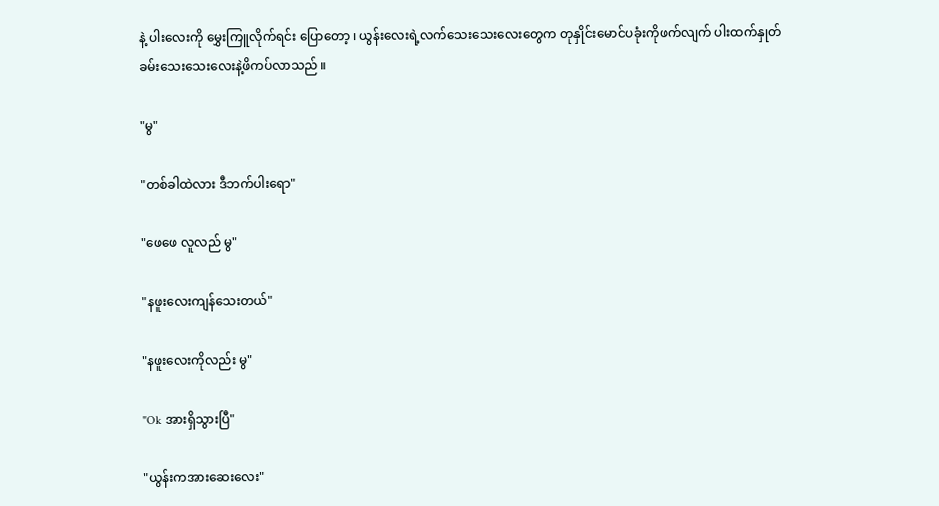နဲ့ ပါးလေးကို မွှေးကြူလိုက်ရင်း ပြောတော့ ၊ ယွန်းလေးရဲ့လက်သေးသေးလေးတွေက တုနှိုင်းမောင်ပခုံးကိုဖက်လျက် ပါးထက်နှုတ်ခမ်းသေးသေးလေးနဲ့ဖိကပ်လာသည် ။

"မွ"

"တစ်ခါထဲလား ဒီဘက်ပါးရော"

"ဖေဖေ လူလည် မွ"

"နဖူးလေးကျန်သေးတယ်"

"နဖူးလေးကိုလည်း မွ"

"Ok အားရှိသွားပြီ"

"ယွန်းကအားဆေးလေး"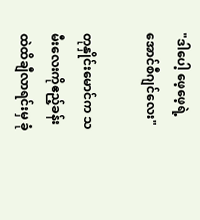"ဒါပေါ့ ဖေ့ဖေ့ရဲ့ အောင်စီဂျင်လေး"

တုနှိုင်းမောင်က သမီးလေးကိုဧည့်ခန်းထဲထိချီလာရင်းမှ ခုံ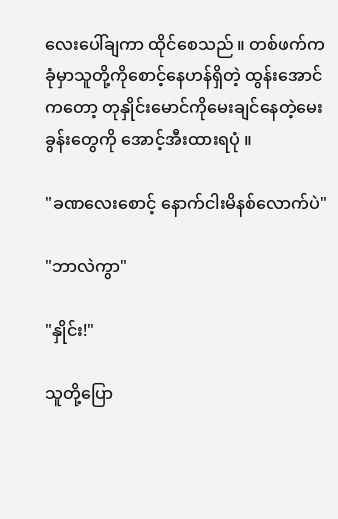လေးပေါ်ချကာ ထိုင်စေသည် ။ တစ်ဖက်က ခုံမှာသူတို့ကိုစောင့်နေဟန်ရှိတဲ့ ထွန်းအောင်ကတော့ တုနှိုင်းမောင်ကိုမေးချင်နေတဲ့မေးခွန်းတွေကို အောင့်အီးထားရပုံ ။

"ခဏလေးစောင့် နောက်ငါးမိနစ်လောက်ပဲ"

"ဘာလဲကွာ"

"နှိုင်း!"

သူတို့ပြော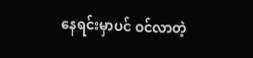နေရင်းမှာပင် ဝင်လာတဲ့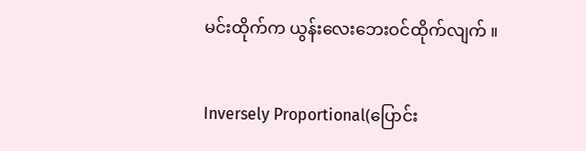မင်းထိုက်က ယွန်းလေးဘေးဝင်ထိုက်လျက် ။

Inversely Proportional(ပြောင်း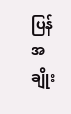ပြန်အချိုး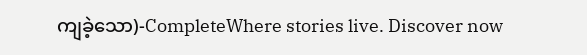ကျခဲ့သော)-CompleteWhere stories live. Discover now